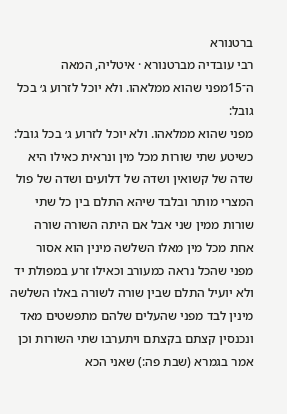ברטנורא
רבי עובדיה מברטנורא · איטליה, המאה ה־15מפני שהוא ממלאהו. ולא יוכל לזרוע ג׳ בכל גובל:
מפני שהוא ממלאהו. ולא יוכל לזרוע ג׳ בכל גובל:
כשיטע שתי שורות מכל מין ונראית כאילו היא שדה של קשואין ושדה של דלועים ושדה של פול המצרי מותר ובלבד שיהא התלם בין כל שתי שורות ממין שני אבל אם היתה השורה שורה אחת מכל מין מאלו השלשה מינין הוא אסור מפני שהכל נראה כמעורב וכאילו זרע במפולת יד ולא יועיל התלם שבין שורה לשורה באלו השלשה מינין לבד מפני שהעלים שלהם מתפשטים מאד ונכנסין קצתם בקצתם ויתערבו שתי השורות וכן אמר בגמרא (שבת פה:) שאני הכא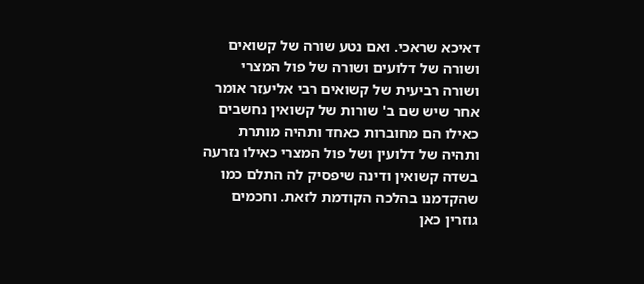דאיכא שראכי. ואם נטע שורה של קשואים ושורה של דלועים ושורה של פול המצרי ושורה רביעית של קשואים רבי אליעזר אומר אחר שיש שם ב' שורות של קשואין נחשבים כאילו הם מחוברות כאחד ותהיה מותרת ותהיה של דלועין ושל פול המצרי כאילו נזרעה בשדה קשואין ודינה שיפסיק לה התלם כמו שהקדמנו בהלכה הקודמת לזאת. וחכמים גוזרין כאן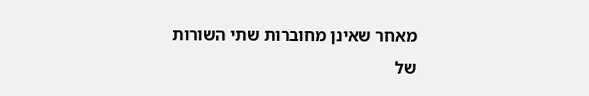מאחר שאינן מחוברות שתי השורות של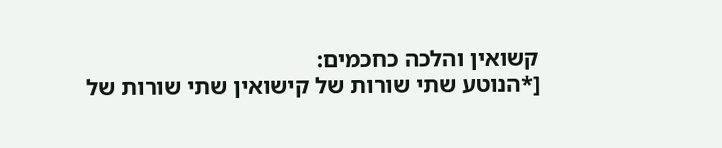קשואין והלכה כחכמים:
[*הנוטע שתי שורות של קישואין שתי שורות של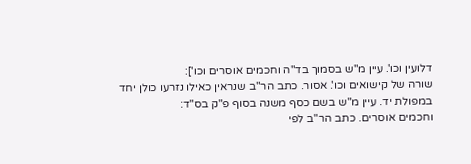דלועין וכו'. עיין מ"ש בסמוך בד"ה וחכמים אוסרים וכו']:
שורה של קישואים וכו'. אסור. כתב הר"ב שנראין כאילו נזרעו כולן יחד במפולת יד. עיין מ"ש בשם כסף משנה בסוף פ"ק בס"ד:
וחכמים אוסרים. כתב הר"ב לפי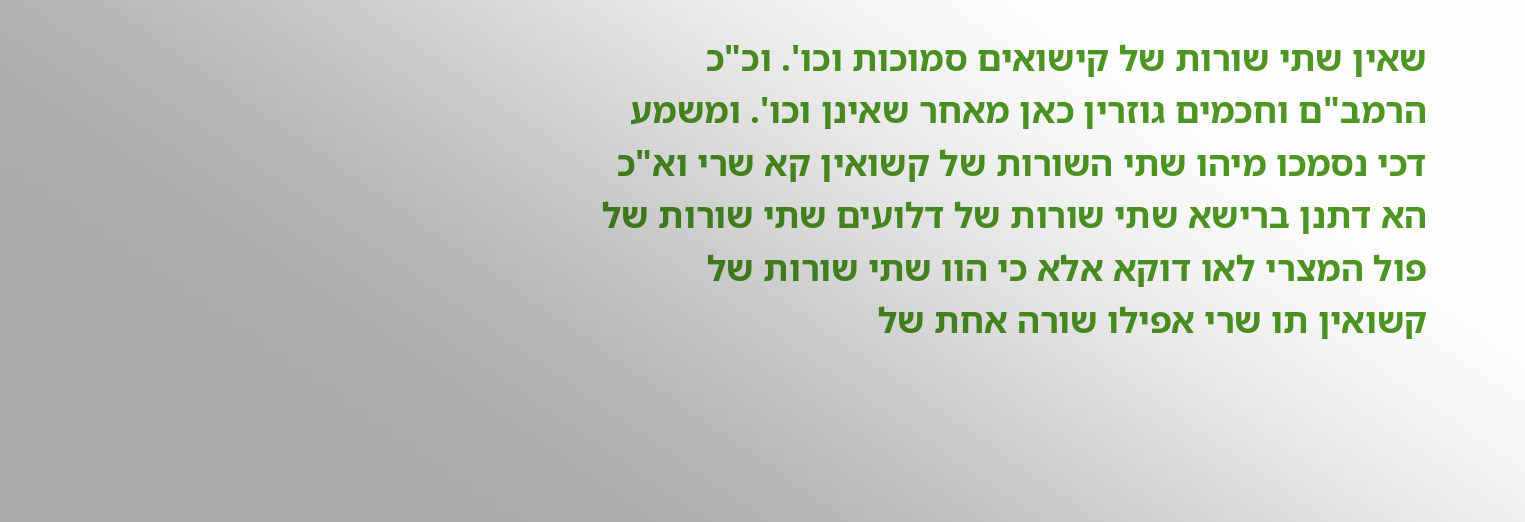שאין שתי שורות של קישואים סמוכות וכו'. וכ"כ הרמב"ם וחכמים גוזרין כאן מאחר שאינן וכו'. ומשמע דכי נסמכו מיהו שתי השורות של קשואין קא שרי וא"כ הא דתנן ברישא שתי שורות של דלועים שתי שורות של פול המצרי לאו דוקא אלא כי הוו שתי שורות של קשואין תו שרי אפילו שורה אחת של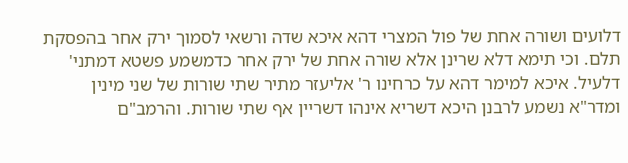דלועים ושורה אחת של פול המצרי דהא איכא שדה ורשאי לסמוך ירק אחר בהפסקת תלם. וכי תימא דלא שרינן אלא שורה אחת של ירק אחר כדמשמע פשטא דמתני' דלעיל. איכא למימר דהא על כרחינו ר' אליעזר מתיר שתי שורות של שני מינין ומדר"א נשמע לרבנן היכא דשריא אינהו דשריין אף שתי שורות. והרמב"ם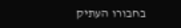בחבורו העתיק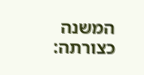המשנה כצורתה: